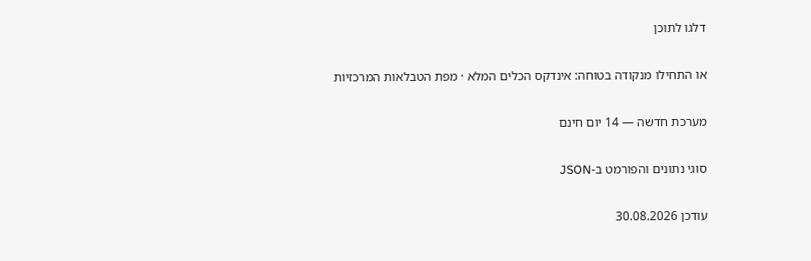דלגו לתוכן

או התחילו מנקודה בטוחה: אינדקס הכלים המלא · מפת הטבלאות המרכזיות

מערכת חדשה — 14 יום חינם

סוגי נתונים והפורמט ב‑JSON

עודכן 30.08.2026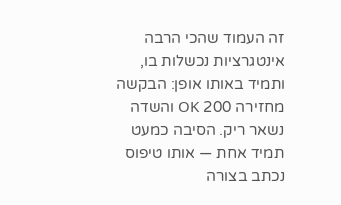זה העמוד שהכי הרבה אינטגרציות נכשלות בו, ותמיד באותו אופן: הבקשה מחזירה 200 OK והשדה נשאר ריק. הסיבה כמעט תמיד אחת — אותו טיפוס נכתב בצורה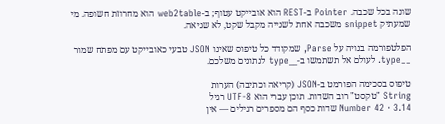שונה בכל שכבה. Pointer ב‑REST הוא אובייקט עטוף; ב‑web2table הוא מחרוזת חשופה. מי שמעתיק snippet משכבה אחת לשנייה מקבל שקט, לא שגיאה.

הפלטפורמה בנויה על Parse, שמקודד כל טיפוס שאינו JSON טבעי כאובייקט עם מפתח שמור __type. לעולם אל תשתמשו ב‑__type לנתונים משלכם.

טיפוס בסכימה הפורמט ב‑JSON (קריאה וכתיבה) הערות
String "טקסט" רוב השדות. תוכן עברי הוא UTF‑8 רגיל
Number 42 · 3.14 שדות כסף הם מספרים רגילים — אין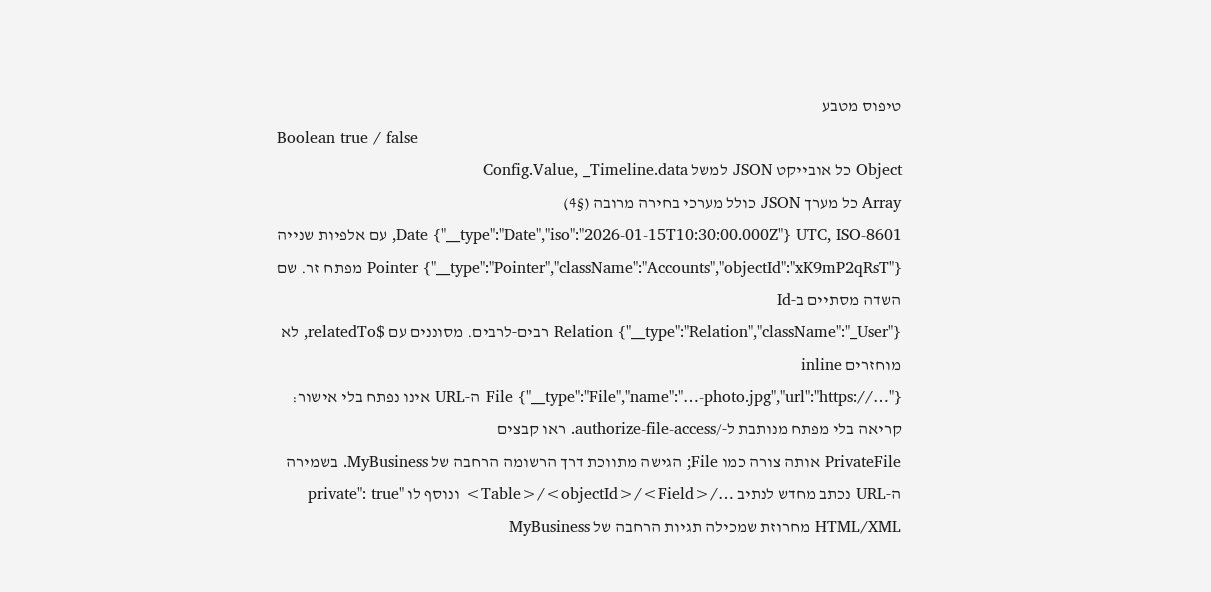טיפוס מטבע
Boolean true / false
Object כל אובייקט JSON למשל Config.Value, _Timeline.data
Array כל מערך JSON כולל מערכי בחירה מרובה (§4)
Date {"__type":"Date","iso":"2026-01-15T10:30:00.000Z"} UTC, ISO‑8601, עם אלפיות שנייה
Pointer {"__type":"Pointer","className":"Accounts","objectId":"xK9mP2qRsT"} מפתח זר. שם השדה מסתיים ב‑Id
Relation {"__type":"Relation","className":"_User"} רבים‑לרבים. מסוננים עם $relatedTo, לא מוחזרים inline
File {"__type":"File","name":"…-photo.jpg","url":"https://…"} ה‑URL אינו נפתח בלי אישור: קריאה בלי מפתח מנותבת ל‑/authorize-file-access. ראו קבצים
PrivateFile אותה צורה כמו File; הגישה מתווכת דרך הרשומה הרחבה של MyBusiness. בשמירה ה‑URL נכתב מחדש לנתיב …/<Table>/<objectId>/<Field> ונוסף לו "private": true
HTML/XML מחרוזת שמכילה תגיות הרחבה של MyBusiness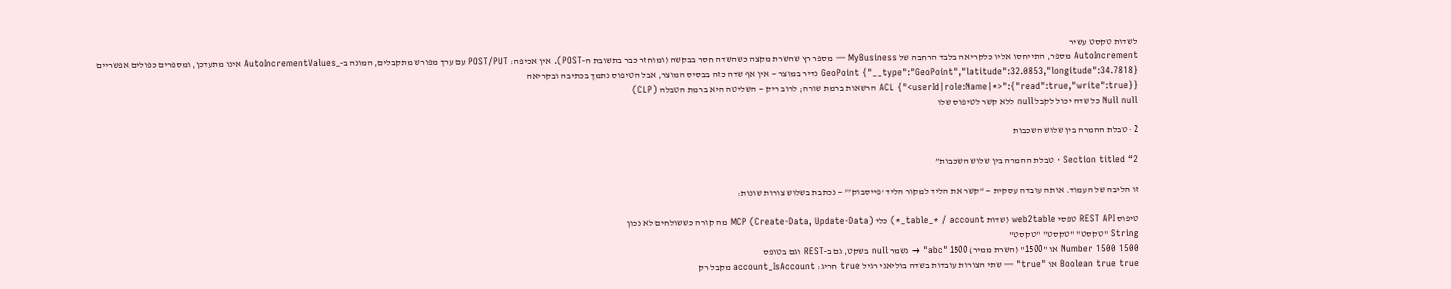לשדות טקסט עשיר
AutoIncrement מספר, התייחסו אליו כלקריאה בלבד הרחבה של MyBusiness — מספר רץ שהשרת מקצה כשהשדה חסר בבקשה (ומוחזר כבר בתשובת ה‑POST). אין אכיפה: POST/PUT עם ערך מפורש מתקבלים, המונה ב‑_AutoIncrementValues אינו מתעדכן, ומספרים כפולים אפשריים
GeoPoint {"__type":"GeoPoint","latitude":32.0853,"longitude":34.7818} נדיר במוצר — אין אף שדה כזה בבסיס המוצר, אבל הטיפוס נתמך בכתיבה ובקריאה
ACL {"<userId|role:Name|*>":{"read":true,"write":true}} הרשאות ברמת שורה; לרוב ריק — השליטה היא ברמת הטבלה (CLP)
Null null כל שדה יכול לקבל null ללא קשר לטיפוס שלו

2 · טבלת ההמרה בין שלוש השכבות

Section titled “2 · טבלת ההמרה בין שלוש השכבות”

זו הליבה של העמוד. אותה עובדה עסקית — “קשר את הליד למקור הליד ‘פייסבוק’” — נכתבת בשלוש צורות שונות:

טיפוס REST API טפסי web2table (שדות table_* / account_*) כלי MCP (Create-Data, Update-Data) מה קורה כששולחים לא נכון
String "טקסט" "טקסט" "טקסט"
Number 1500 1500 או "1500" (השרת ממיר) 1500 "abc" → נשמר null בשקט, גם ב‑REST וגם בטופס
Boolean true true או "true" — שתי הצורות עובדות בשדה בוליאני רגיל true חריג: account_IsAccount מקבל רק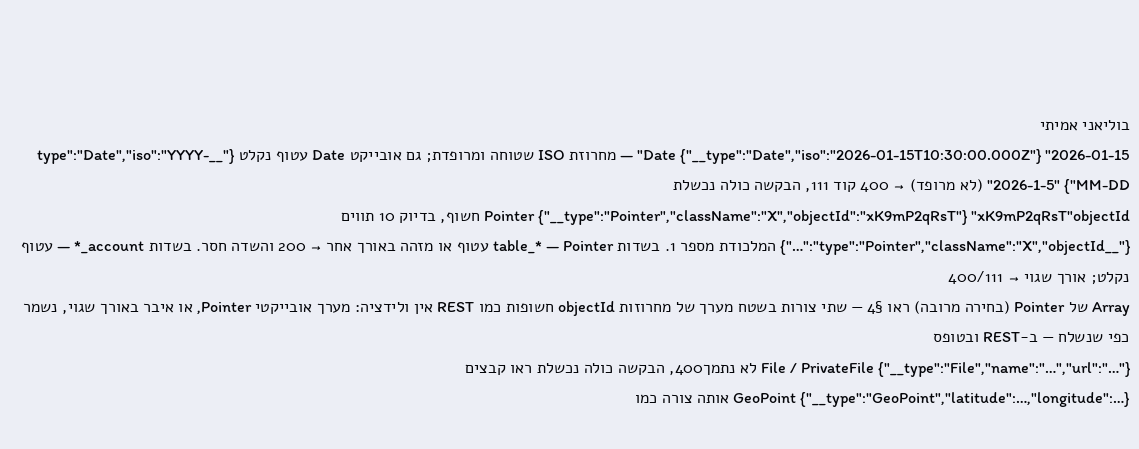בוליאני אמיתי
Date {"__type":"Date","iso":"2026-01-15T10:30:00.000Z"} "2026-01-15" — מחרוזת ISO שטוחה ומרופדת; גם אובייקט Date עטוף נקלט {"__type":"Date","iso":"YYYY-MM-DD"} "2026-1-5" (לא מרופד) → 400 קוד 111, הבקשה כולה נכשלת
Pointer {"__type":"Pointer","className":"X","objectId":"xK9mP2qRsT"} "xK9mP2qRsT"objectId חשוף, בדיוק 10 תווים {"__type":"Pointer","className":"X","objectId":"…"} המלכודת מספר 1. בשדות table_* — Pointer עטוף או מזהה באורך אחר → 200 והשדה חסר. בשדות account_* — עטוף נקלט; אורך שגוי → 400/111
Array של Pointer (בחירה מרובה) ראו §4 — שתי צורות בשטח מערך של מחרוזות objectId חשופות כמו REST אין ולידציה: מערך אובייקטי Pointer, או איבר באורך שגוי, נשמר כפי שנשלח — ב‑REST ובטופס
File / PrivateFile {"__type":"File","name":"…","url":"…"} לא נתמך400, הבקשה כולה נכשלת ראו קבצים
GeoPoint {"__type":"GeoPoint","latitude":…,"longitude":…} אותה צורה כמו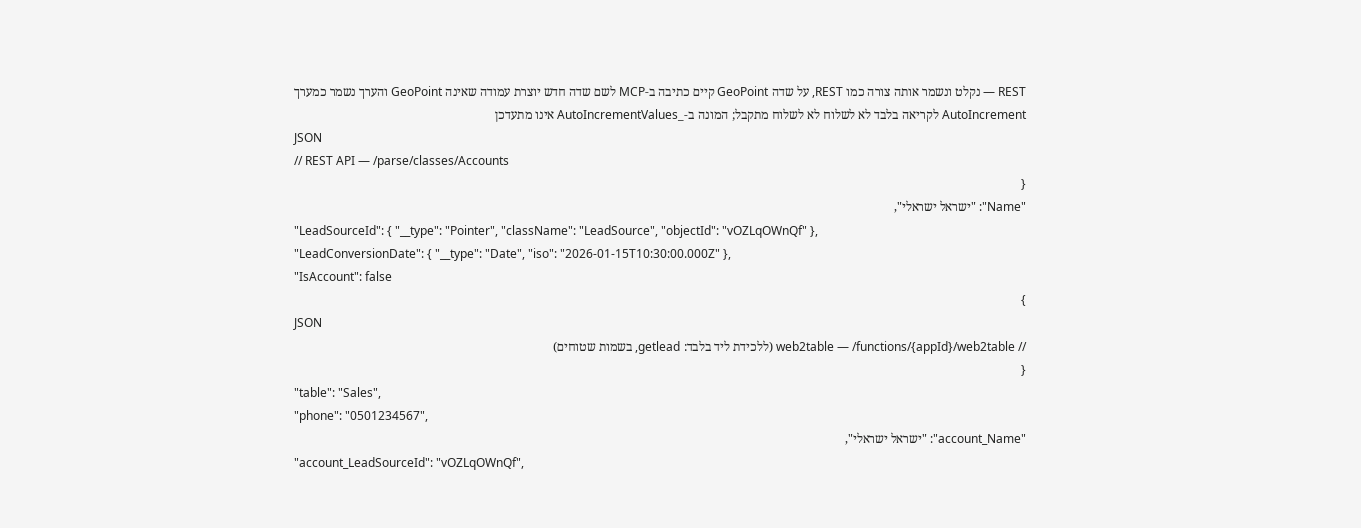REST — נקלט ונשמר אותה צורה כמו REST, על שדה GeoPoint קיים כתיבה ב‑MCP לשם שדה חדש יוצרת עמודה שאינה GeoPoint והערך נשמר כמערך
AutoIncrement לקריאה בלבד לא לשלוח לא לשלוח מתקבל; המונה ב‑_AutoIncrementValues אינו מתעדכן
JSON
// REST API — /parse/classes/Accounts
{
"Name": "ישראל ישראלי",
"LeadSourceId": { "__type": "Pointer", "className": "LeadSource", "objectId": "vOZLqOWnQf" },
"LeadConversionDate": { "__type": "Date", "iso": "2026-01-15T10:30:00.000Z" },
"IsAccount": false
}
JSON
// web2table — /functions/{appId}/web2table (ללכידת ליד בלבד: getlead, בשמות שטוחים)
{
"table": "Sales",
"phone": "0501234567",
"account_Name": "ישראל ישראלי",
"account_LeadSourceId": "vOZLqOWnQf",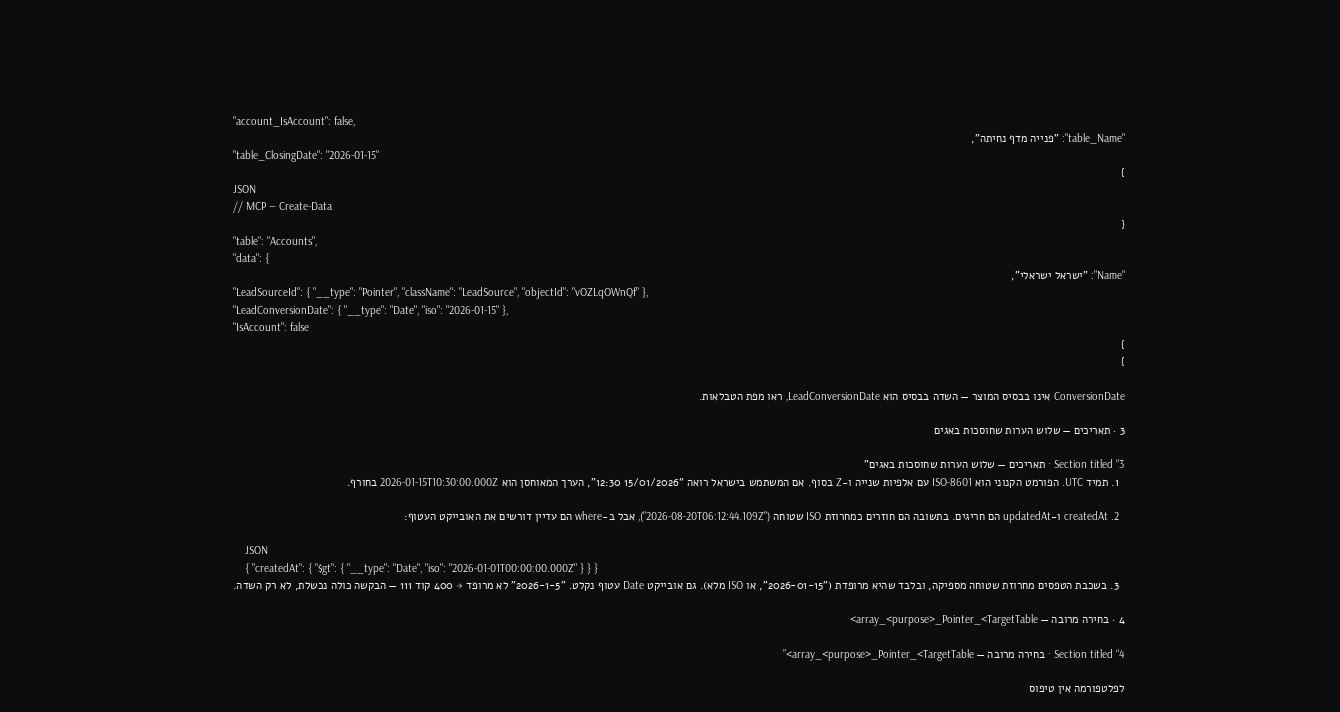"account_IsAccount": false,
"table_Name": "פנייה מדף נחיתה",
"table_ClosingDate": "2026-01-15"
}
JSON
// MCP — Create-Data
{
"table": "Accounts",
"data": {
"Name": "ישראל ישראלי",
"LeadSourceId": { "__type": "Pointer", "className": "LeadSource", "objectId": "vOZLqOWnQf" },
"LeadConversionDate": { "__type": "Date", "iso": "2026-01-15" },
"IsAccount": false
}
}

ConversionDate אינו בבסיס המוצר — השדה בבסיס הוא LeadConversionDate, ראו מפת הטבלאות.

3 · תאריכים — שלוש הערות שחוסכות באגים

Section titled “3 · תאריכים — שלוש הערות שחוסכות באגים”
  1. תמיד UTC. הפורמט הקנוני הוא ISO‑8601 עם אלפיות שנייה ו‑Z בסוף. אם המשתמש בישראל רואה “15/01/2026 12:30”, הערך המאוחסן הוא 2026-01-15T10:30:00.000Z בחורף.

  2. createdAt ו‑updatedAt הם חריגים. בתשובה הם חוזרים כמחרוזת ISO שטוחה ("2026-08-20T06:12:44.109Z"), אבל ב‑where הם עדיין דורשים את האובייקט העטוף:

    JSON
    { "createdAt": { "$gt": { "__type": "Date", "iso": "2026-01-01T00:00:00.000Z" } } }
  3. בשכבת הטפסים מחרוזת שטוחה מספיקה, ובלבד שהיא מרופדת ("2026-01-15", או ISO מלא). גם אובייקט Date עטוף נקלט. "2026-1-5" לא מרופד → 400 קוד 111 — הבקשה כולה נכשלת, לא רק השדה.

4 · בחירה מרובה — array_<purpose>_Pointer_<TargetTable>

Section titled “4 · בחירה מרובה — array_<purpose>_Pointer_<TargetTable>”

לפלטפורמה אין טיפוס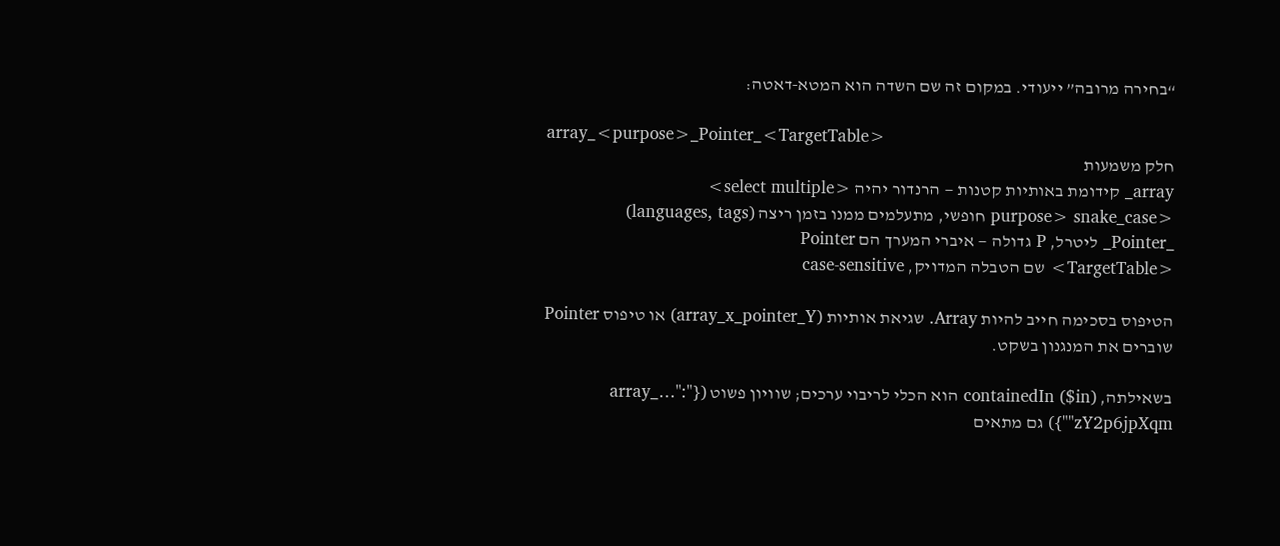“בחירה מרובה” ייעודי. במקום זה שם השדה הוא המטא‑דאטה:

array_<purpose>_Pointer_<TargetTable>
חלק משמעות
array_ קידומת באותיות קטנות — הרנדור יהיה <select multiple>
<purpose> snake_case חופשי, מתעלמים ממנו בזמן ריצה (languages, tags)
_Pointer_ ליטרל, P גדולה — איברי המערך הם Pointer
<TargetTable> שם הטבלה המדויק, case‑sensitive

הטיפוס בסכימה חייב להיות Array. שגיאת אותיות (array_x_pointer_Y) או טיפוס Pointer שוברים את המנגנון בשקט.

בשאילתה, containedIn ($in) הוא הכלי לריבוי ערכים; שוויון פשוט ({"array_…": "zY2p6jpXqm"}) גם מתאים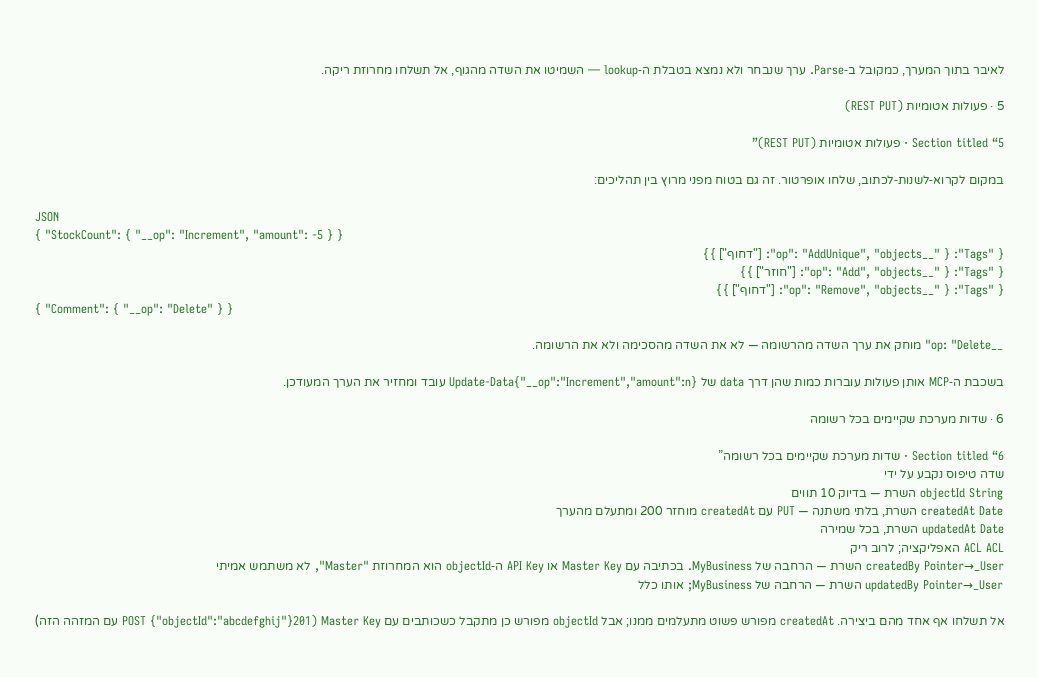לאיבר בתוך המערך, כמקובל ב‑Parse. ערך שנבחר ולא נמצא בטבלת ה‑lookup — השמיטו את השדה מהגוף, אל תשלחו מחרוזת ריקה.

5 · פעולות אטומיות (REST PUT)

Section titled “5 · פעולות אטומיות (REST PUT)”

במקום לקרוא‑לשנות‑לכתוב, שלחו אופרטור. זה גם בטוח מפני מרוץ בין תהליכים:

JSON
{ "StockCount": { "__op": "Increment", "amount": -5 } }
{ "Tags": { "__op": "AddUnique", "objects": ["דחוף"] } }
{ "Tags": { "__op": "Add", "objects": ["חוזר"] } }
{ "Tags": { "__op": "Remove", "objects": ["דחוף"] } }
{ "Comment": { "__op": "Delete" } }

__op: "Delete" מוחק את ערך השדה מהרשומה — לא את השדה מהסכימה ולא את הרשומה.

בשכבת ה‑MCP אותן פעולות עוברות כמות שהן דרך data של Update-Data{"__op":"Increment","amount":n} עובד ומחזיר את הערך המעודכן.

6 · שדות מערכת שקיימים בכל רשומה

Section titled “6 · שדות מערכת שקיימים בכל רשומה”
שדה טיפוס נקבע על ידי
objectId String השרת — בדיוק 10 תווים
createdAt Date השרת, בלתי משתנה — PUT עם createdAt מוחזר 200 ומתעלם מהערך
updatedAt Date השרת, בכל שמירה
ACL ACL האפליקציה; לרוב ריק
createdBy Pointer→_User השרת — הרחבה של MyBusiness. בכתיבה עם Master Key או API Key ה‑objectId הוא המחרוזת "Master", לא משתמש אמיתי
updatedBy Pointer→_User השרת — הרחבה של MyBusiness; אותו כלל

אל תשלחו אף אחד מהם ביצירה. createdAt מפורש פשוט מתעלמים ממנו; אבל objectId מפורש כן מתקבל כשכותבים עם Master Key (POST {"objectId":"abcdefghij"}201 עם המזהה הזה)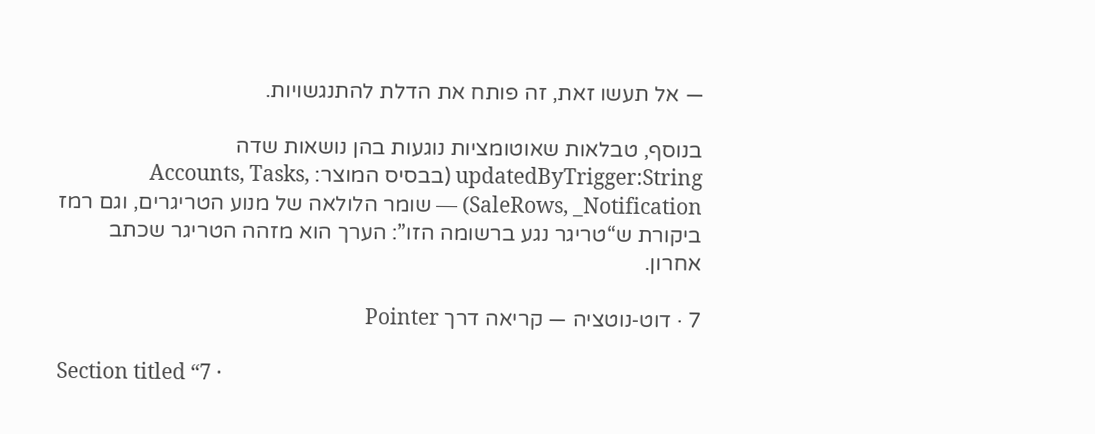— אל תעשו זאת, זה פותח את הדלת להתנגשויות.

בנוסף, טבלאות שאוטומציות נוגעות בהן נושאות שדה updatedByTrigger:String (בבסיס המוצר: Accounts, Tasks, SaleRows, _Notification) — שומר הלולאה של מנוע הטריגרים, וגם רמז ביקורת ש“טריגר נגע ברשומה הזו”: הערך הוא מזהה הטריגר שכתב אחרון.

7 · דוט‑נוטציה — קריאה דרך Pointer

Section titled “7 ·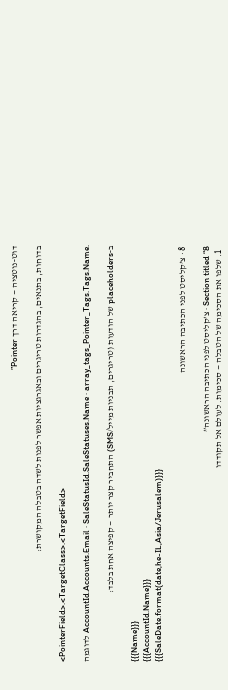דוט‑נוטציה — קריאה דרך Pointer”

בדוחות, בתנאים, בהגדרות טריגרים ובאגרגציות אפשר לפנות לשדה בטבלה המקושרת:

<PointerField>.<TargetClass>.<TargetField>

לדוגמה AccountId.Accounts.Email · SaleStatusId.SaleStatuses.Name · array_tags_Pointer_Tags.Tags.Name.

ב‑placeholders של הודעות (טריגרים, תבניות מייל/SMS) התחביר קצר יותר — קפיצה אחת בלבד:

{{{Name}}}
{{{AccountId.Name}}}
{{{SaleDate.format(date,he-IL,Asia/Jerusalem)}}}

8 · צ’קליסט לפני הכתיבה הראשונה

Section titled “8 · צ’קליסט לפני הכתיבה הראשונה”
  1. שלפו את הסכימה של הטבלה — סכימות. לעולם אל תקודדו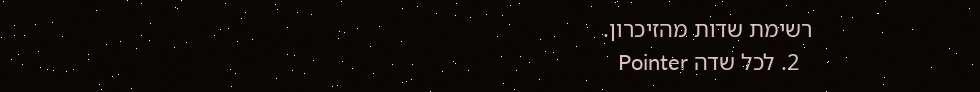רשימת שדות מהזיכרון.
  2. לכל שדה Pointer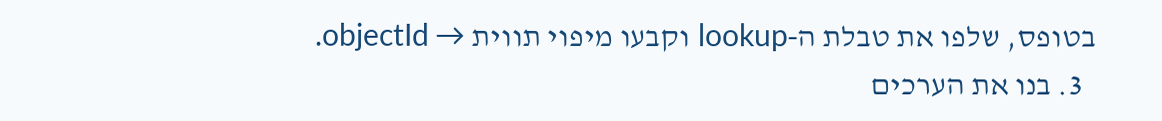בטופס, שלפו את טבלת ה‑lookup וקבעו מיפוי תווית → objectId.
  3. בנו את הערכים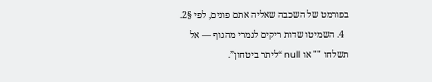בפורמט של השכבה שאליה אתם פונים, לפי §2.
  4. השמיטו שדות ריקים לגמרי מהגוף — אל תשלחו "" או null “ליתר ביטחון”.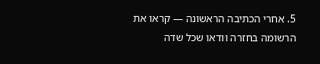5. אחרי הכתיבה הראשונה — קראו את הרשומה בחזרה וּודאו שכל שדה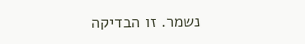נשמר. זו הבדיקה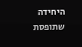היחידה שתופסת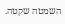השמטה שקטה.